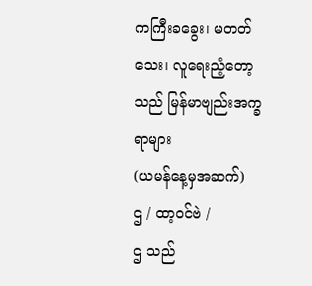ကကြီးခခွေး၊ မတတ်သေး၊ လူရေးညံ့တော့သည် မြန်မာဗျည်းအက္ခရာများ
(ယမန်နေ့မှအဆက်)
ဌ / ထာ့ဝင်ဗဲ /
ဌ သည်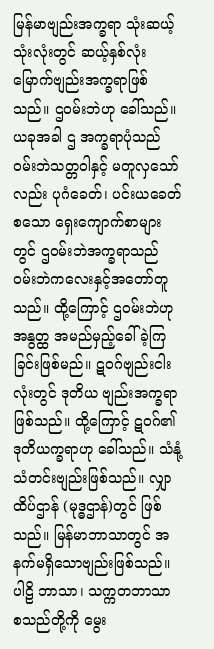မြန်မာဗျည်းအက္ခရာ သုံးဆယ့်သုံးလုံးတွင် ဆယ့်နှစ်လုံး မြောက်ဗျည်းအက္ခရာဖြစ်သည်။ ဌဝမ်းဘဲဟု ခေါ်သည်။ ယခုအခါ ဌ အက္ခရာပုံသည် ဝမ်းဘဲသတ္တဝါနှင့် မတူလှသော်လည်း ပုဂံခေတ်၊ ပင်းယခေတ်စသော ရှေးကျောက်စာများတွင် ဌဝမ်းဘဲအက္ခရာသည် ဝမ်းဘဲကလေးနှင့်အတော်တူသည်။ ထို့ကြောင့် ဌဝမ်းဘဲဟု အနွတ္ထ အမည်မှည့်ခေါ်ခဲ့ကြခြင်းဖြစ်မည်။ ဋဝဂ်ဗျည်းငါးလုံးတွင် ဒုတိယ ဗျည်းအက္ခရာဖြစ်သည်။ ထို့ကြောင့် ဋဝဂ်၏ ဒုတိယက္ခရာဟု ခေါ်သည်။ သံနုံ့သံတင်းဗျည်းဖြစ်သည်။ လျှာထိပ်ဌာန် (မုဒ္ဓဌာန်)တွင် ဖြစ်သည်။ မြန်မာဘာသာတွင် အနက်မရှိသောဗျည်းဖြစ်သည်။ ပါဠိ ဘာသာ၊ သက္ကတဘာသာ စသည်တို့ကို မွေး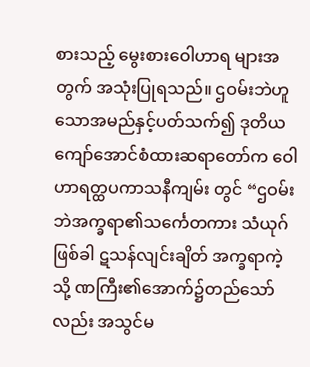စားသည့် မွေးစားဝေါဟာရ များအတွက် အသုံးပြုရသည်။ ဌဝမ်းဘဲဟူသောအမည်နှင့်ပတ်သက်၍ ဒုတိယကျော်အောင်စံထားဆရာတော်က ဝေါဟာရတ္ထပကာသနီကျမ်း တွင် “ဌဝမ်းဘဲအက္ခရာ၏သင်္ကေတကား သံယုဂ်ဖြစ်ခါ ဋသန်လျင်းချိတ် အက္ခရာကဲ့သို့ ဏကြီး၏အောက်၌တည်သော်လည်း အသွင်မ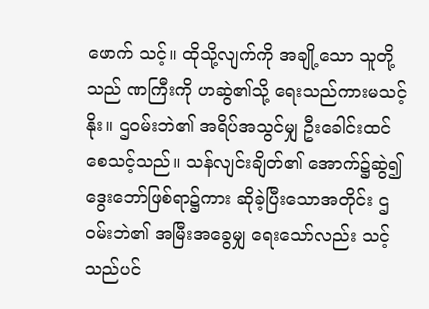ဖောက် သင့်။ ထိုသို့လျက်ကို အချို့သော သူတို့သည် ဏကြီးကို ဟဆွဲ၏သို့ ရေးသည်ကားမသင့်နိုး။ ဌဝမ်းဘဲ၏ အရိပ်အသွင်မျှ ဦးခေါင်းထင် စေသင့်သည်။ သန်လျင်းချိတ်၏ အောက်၌ဆွဲ၍ ဒွေးဘော်ဖြစ်ရာ၌ကား ဆိုခဲ့ပြီးသောအတိုင်း ဌဝမ်းဘဲ၏ အမြီးအခွေမျှ ရေးသော်လည်း သင့်သည်ပင်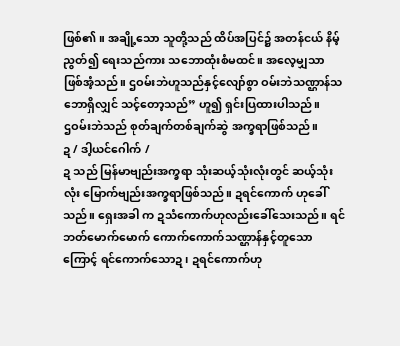ဖြစ်၏။ အချို့သော သူတို့သည် ထိပ်အပြင်၌ အတန်ငယ် နိမ့်ညွတ်၍ ရေးသည်ကား သဘောထုံးစံမထင်။ အလေ့မျှသာ ဖြစ်အံ့သည်။ ဌဝမ်းဘဲဟူသည်နှင့်လျော်စွာ ဝမ်းဘဲသဏ္ဌာန်သဘောရှိလျှင် သင့်တော့သည်” ဟူ၍ ရှင်းပြထားပါသည်။
ဌဝမ်းဘဲသည် စုတ်ချက်တစ်ချက်ဆွဲ အက္ခရာဖြစ်သည်။
ဍ / ဒါ့ယင်ဂေါက် /
ဍ သည် မြန်မာဗျည်းအက္ခရာ သုံးဆယ့်သုံးလုံးတွင် ဆယ့်သုံးလုံး မြောက်ဗျည်းအက္ခရာဖြစ်သည်။ ဍရင်ကောက် ဟုခေါ်သည်။ ရှေးအခါ က ဍသံကောက်ဟုလည်းခေါ်သေးသည်။ ရင်ဘတ်မောက်မောက် ကောက်ကောက်သဏ္ဌာန်နှင့်တူသောကြောင့် ရင်ကောက်သောဍ၊ ဍရင်ကောက်ဟု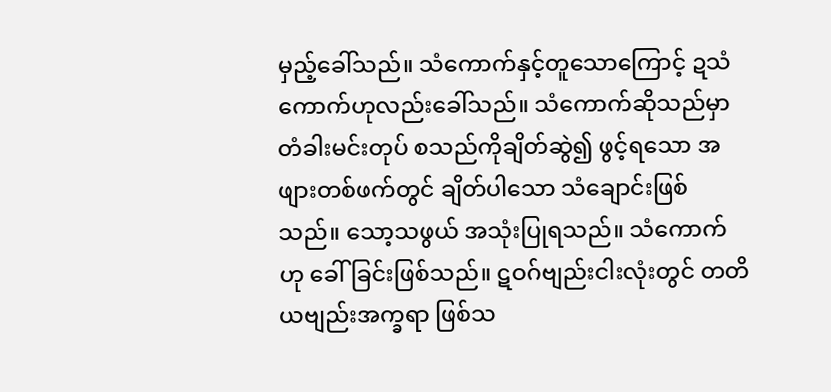မှည့်ခေါ်သည်။ သံကောက်နှင့်တူသောကြောင့် ဍသံကောက်ဟုလည်းခေါ်သည်။ သံကောက်ဆိုသည်မှာ တံခါးမင်းတုပ် စသည်ကိုချိတ်ဆွဲ၍ ဖွင့်ရသော အဖျားတစ်ဖက်တွင် ချိတ်ပါသော သံချောင်းဖြစ်သည်။ သော့သဖွယ် အသုံးပြုရသည်။ သံကောက်ဟု ခေါ်ခြင်းဖြစ်သည်။ ဋဝဂ်ဗျည်းငါးလုံးတွင် တတိယဗျည်းအက္ခရာ ဖြစ်သ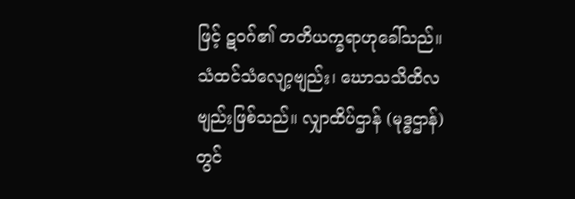ဖြင့် ဋဝဂ်၏ တတိယက္ခရာဟုခေါ်သည်။ သံထင်သံလျော့ဗျည်း၊ ဃောသသိထိလဗျည်းဖြစ်သည်။ လျှာထိပ်ဌာန် (မုဒ္ဓဌာန်)တွင်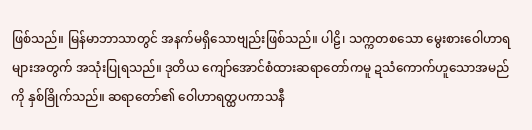ဖြစ်သည်။ မြန်မာဘာသာတွင် အနက်မရှိသောဗျည်းဖြစ်သည်။ ပါဠိ၊ သက္ကတစသော မွေးစားဝေါဟာရများအတွက် အသုံးပြုရသည်။ ဒုတိယ ကျော်အောင်စံထားဆရာတော်ကမူ ဍသံကောက်ဟူသောအမည်ကို နှစ်ခြိုက်သည်။ ဆရာတော်၏ ဝေါဟာရတ္ထပကာသနီ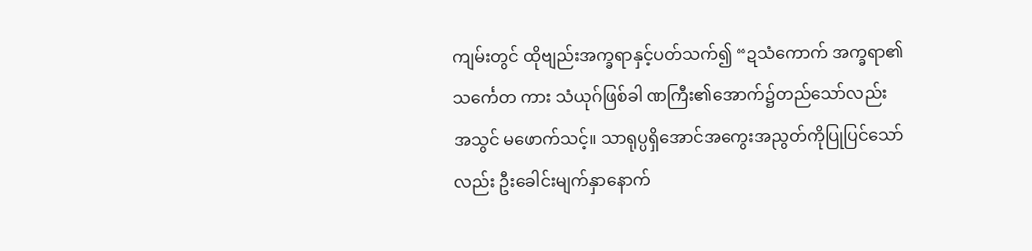ကျမ်းတွင် ထိုဗျည်းအက္ခရာနှင့်ပတ်သက်၍ “ဍသံကောက် အက္ခရာ၏ သင်္ကေတ ကား သံယုဂ်ဖြစ်ခါ ဏကြီး၏အောက်၌တည်သော်လည်း အသွင် မဖောက်သင့်။ သာရုပ္ပရှိအောင်အကွေးအညွတ်ကိုပြုပြင်သော် လည်း ဦးခေါင်းမျက်နှာနောက်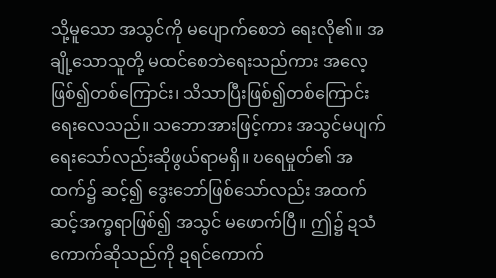သို့မူသော အသွင်ကို မပျောက်စေဘဲ ရေးလို၏။ အချို့သောသူတို့ မထင်စေဘဲရေးသည်ကား အလေ့ဖြစ်၍တစ်ကြောင်း၊ သိသာပြီးဖြစ်၍တစ်ကြောင်း ရေးလေသည်။ သဘောအားဖြင့်ကား အသွင်မပျက်ရေးသော်လည်းဆိုဖွယ်ရာမရှိ။ ဎရေမှုတ်၏ အထက်၌ ဆင့်၍ ဒွေးဘော်ဖြစ်သော်လည်း အထက်ဆင့်အက္ခရာဖြစ်၍ အသွင် မဖောက်ပြီ။ ဤ၌ ဍသံကောက်ဆိုသည်ကို ဍရင်ကောက်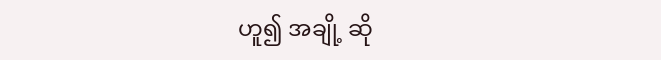ဟူ၍ အချို့ ဆို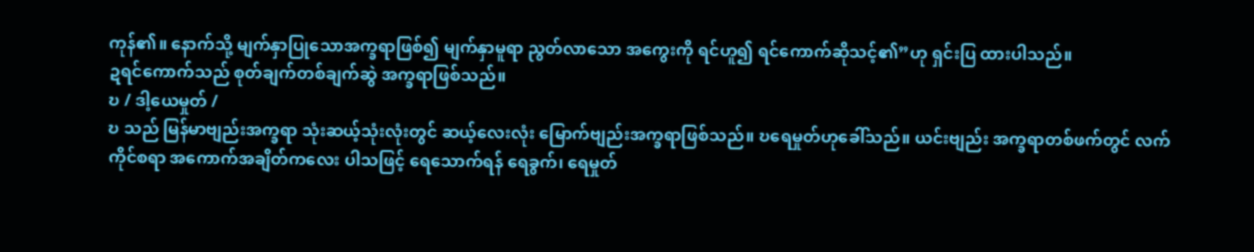ကုန်၏။ နောက်သို့ မျက်နှာပြုသောအက္ခရာဖြစ်၍ မျက်နှာမူရာ ညွတ်လာသော အကွေးကို ရင်ဟူ၍ ရင်ကောက်ဆိုသင့်၏”ဟု ရှင်းပြ ထားပါသည်။
ဍရင်ကောက်သည် စုတ်ချက်တစ်ချက်ဆွဲ အက္ခရာဖြစ်သည်။
ဎ / ဒါ့ယေမှုတ် /
ဎ သည် မြန်မာဗျည်းအက္ခရာ သုံးဆယ့်သုံးလုံးတွင် ဆယ့်လေးလုံး မြောက်ဗျည်းအက္ခရာဖြစ်သည်။ ဎရေမှုတ်ဟုခေါ်သည်။ ယင်းဗျည်း အက္ခရာတစ်ဖက်တွင် လက်ကိုင်စရာ အကောက်အချိတ်ကလေး ပါသဖြင့် ရေသောက်ရန် ရေခွက်၊ ရေမှုတ်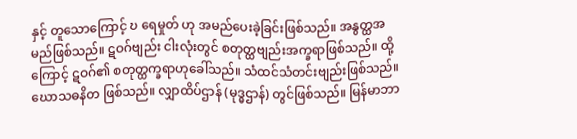နှင့် တူသောကြောင့် ဎ ရေမှုတ် ဟု အမည်ပေးခဲ့ခြင်းဖြစ်သည်။ အနွတ္ထအမည်ဖြစ်သည်။ ဋဝဂ်ဗျည်း ငါးလုံးတွင် စတုတ္ထဗျည်းအက္ခရာဖြစ်သည်။ ထို့ကြောင့် ဋဝဂ်၏ စတုတ္ထက္ခရာဟုခေါ်သည်။ သံထင်သံတင်းဗျည်းဖြစ်သည်။ ဃောသဓနိတ ဖြစ်သည်။ လျှာထိပ်ဌာန် (မုဒ္ဓဌာန်) တွင်ဖြစ်သည်။ မြန်မာဘာ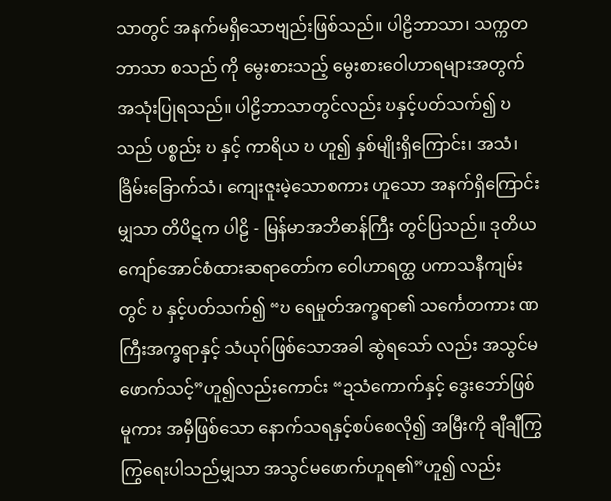သာတွင် အနက်မရှိသောဗျည်းဖြစ်သည်။ ပါဠိဘာသာ၊ သက္ကတဘာသာ စသည် ကို မွေးစားသည့် မွေးစားဝေါဟာရများအတွက် အသုံးပြုရသည်။ ပါဠိဘာသာတွင်လည်း ဎနှင့်ပတ်သက်၍ ဎ သည် ပစ္စည်း ဎ နှင့် ကာရိယ ဎ ဟူ၍ နှစ်မျိုးရှိကြောင်း၊ အသံ၊ ခြိမ်းခြောက်သံ၊ ကျေးဇူးမဲ့သောစကား ဟူသော အနက်ရှိကြောင်းမျှသာ တိပိဋက ပါဠိ - မြန်မာအဘိဓာန်ကြီး တွင်ပြသည်။ ဒုတိယကျော်အောင်စံထားဆရာတော်က ဝေါဟာရတ္ထ ပကာသနီကျမ်းတွင် ဎ နှင့်ပတ်သက်၍ “ဎ ရေမှုတ်အက္ခရာ၏ သင်္ကေတကား ဏကြီးအက္ခရာနှင့် သံယုဂ်ဖြစ်သောအခါ ဆွဲရသော် လည်း အသွင်မဖောက်သင့်”ဟူ၍လည်းကောင်း “ဍသံကောက်နှင့် ဒွေးဘော်ဖြစ်မူကား အမှီဖြစ်သော နောက်သရနှင့်စပ်စေလို၍ အမြီးကို ချီချီကြွကြွရေးပါသည်မျှသာ အသွင်မဖောက်ဟူရ၏”ဟူ၍ လည်း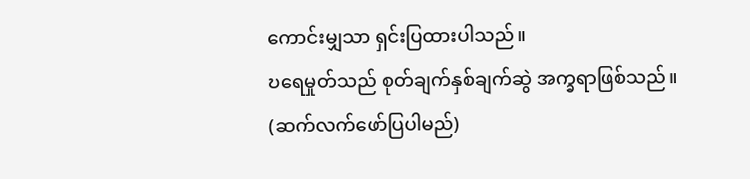ကောင်းမျှသာ ရှင်းပြထားပါသည်။
ဎရေမှုတ်သည် စုတ်ချက်နှစ်ချက်ဆွဲ အက္ခရာဖြစ်သည်။
(ဆက်လက်ဖော်ပြပါမည်)